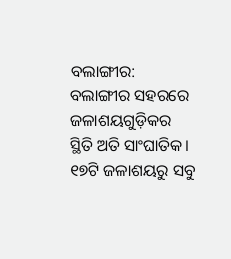ବଲାଙ୍ଗୀର: ବଲାଙ୍ଗୀର ସହରରେ ଜଳାଶୟଗୁଡ଼ିକର ସ୍ଥିତି ଅତି ସାଂଘାତିକ। ୧୭ଟି ଜଳାଶୟରୁ ସବୁ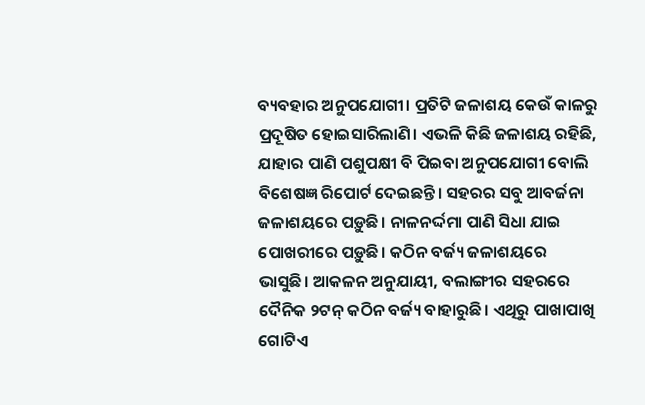ବ୍ୟବହାର ଅନୁପଯୋଗୀ। ପ୍ରତିଟି ଜଳାଶୟ କେଉଁ କାଳରୁ ପ୍ରଦୂଷିତ ହୋଇସାରିଲାଣି। ଏଭଳି କିଛି ଜଳାଶୟ ରହିଛି, ଯାହାର ପାଣି ପଶୁପକ୍ଷୀ ବି ପିଇବା ଅନୁପଯୋଗୀ ବୋଲି ବିଶେଷଜ୍ଞ ରିପୋର୍ଟ ଦେଇଛନ୍ତି। ସହରର ସବୁ ଆବର୍ଜନା ଜଳାଶୟରେ ପଡ଼ୁଛି। ନାଳନର୍ଦ୍ଦମା ପାଣି ସିଧା ଯାଇ ପୋଖରୀରେ ପଡ଼ୁଛି। କଠିନ ବର୍ଜ୍ୟ ଜଳାଶୟରେ ଭାସୁଛି। ଆକଳନ ଅନୁଯାୟୀ, ବଲାଙ୍ଗୀର ସହରରେ ଦୈନିକ ୨ଟନ୍ କଠିନ ବର୍ଜ୍ୟ ବାହାରୁଛି। ଏଥିରୁ ପାଖାପାଖି ଗୋଟିଏ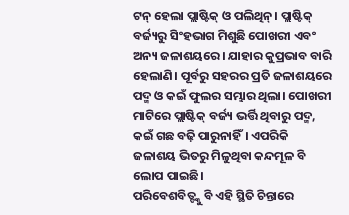ଟନ୍ ହେଲା ପ୍ଲାଷ୍ଟିକ୍ ଓ ପଲିଥିନ୍। ପ୍ଲାଷ୍ଟିକ୍ ବର୍ଜ୍ୟରୁ ସିଂହଭାଗ ମିଶୁଛି ପୋଖରୀ ଏବଂ ଅନ୍ୟ ଜଳାଶୟରେ। ଯାହାର କୁପ୍ରଭାବ ବାରି ହେଲାଣି। ପୂର୍ବରୁ ସହରର ପ୍ରତି ଜଳାଶୟରେ ପଦ୍ମ ଓ କଇଁ ଫୁଲର ସମ୍ଭାର ଥିଲା। ପୋଖରୀ ମାଟିରେ ପ୍ଲାଷ୍ଟିକ୍ ବର୍ଜ୍ୟ ଭର୍ତ୍ତି ଥିବାରୁ ପଦ୍ମ, କଇଁ ଗଛ ବଢ଼ି ପାରୁନାହିଁ। ଏପରିକି ଜଳାଶୟ ଭିତରୁ ମିଳୁଥିବା କନ୍ଦମୂଳ ବି ଲୋପ ପାଇଛି।
ପରିବେଶବିତ୍ଙ୍କୁ ବି ଏହି ସ୍ଥିତି ଚିନ୍ତାରେ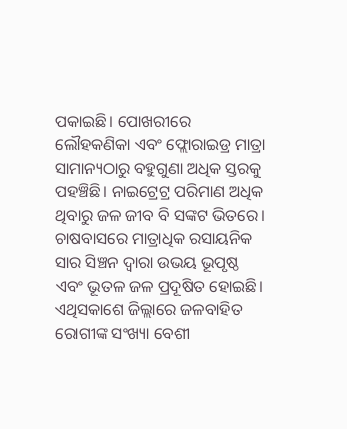ପକାଇଛି। ପୋଖରୀରେ ଲୌହକଣିକା ଏବଂ ଫ୍ଲୋରାଇଡ୍ର ମାତ୍ରା ସାମାନ୍ୟଠାରୁ ବହୁଗୁଣା ଅଧିକ ସ୍ତରକୁ ପହଞ୍ଚିଛି। ନାଇଟ୍ରେଟ୍ର ପରିମାଣ ଅଧିକ ଥିବାରୁ ଜଳ ଜୀବ ବି ସଙ୍କଟ ଭିତରେ। ଚାଷବାସରେ ମାତ୍ରାଧିକ ରସାୟନିକ ସାର ସିଞ୍ଚନ ଦ୍ବାରା ଉଭୟ ଭୂପୃଷ୍ଠ ଏବଂ ଭୂତଳ ଜଳ ପ୍ରଦୂଷିତ ହୋଇଛି। ଏଥିସକାଶେ ଜିଲ୍ଲାରେ ଜଳବାହିତ ରୋଗୀଙ୍କ ସଂଖ୍ୟା ବେଶୀ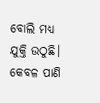ବୋଲି ମଧ୍ୟ ଯୁକ୍ତି ଉଠୁଛି। କେବଳ ପାଣି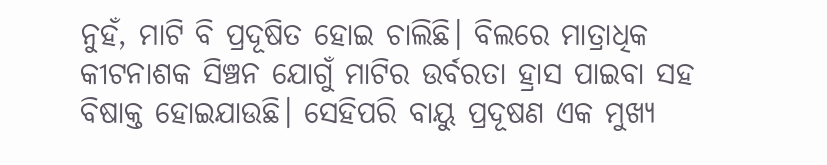ନୁହଁ, ମାଟି ବି ପ୍ରଦୂଷିତ ହୋଇ ଚାଲିଛି। ବିଲରେ ମାତ୍ରାଧିକ କୀଟନାଶକ ସିଞ୍ଚନ ଯୋଗୁଁ ମାଟିର ଉର୍ବରତା ହ୍ରାସ ପାଇବା ସହ ବିଷାକ୍ତ ହୋଇଯାଉଛି। ସେହିପରି ବାୟୁ ପ୍ରଦୂଷଣ ଏକ ମୁଖ୍ୟ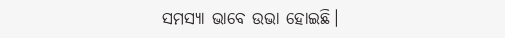ସମସ୍ୟା ଭାବେ ଉଭା ହୋଇଛି।